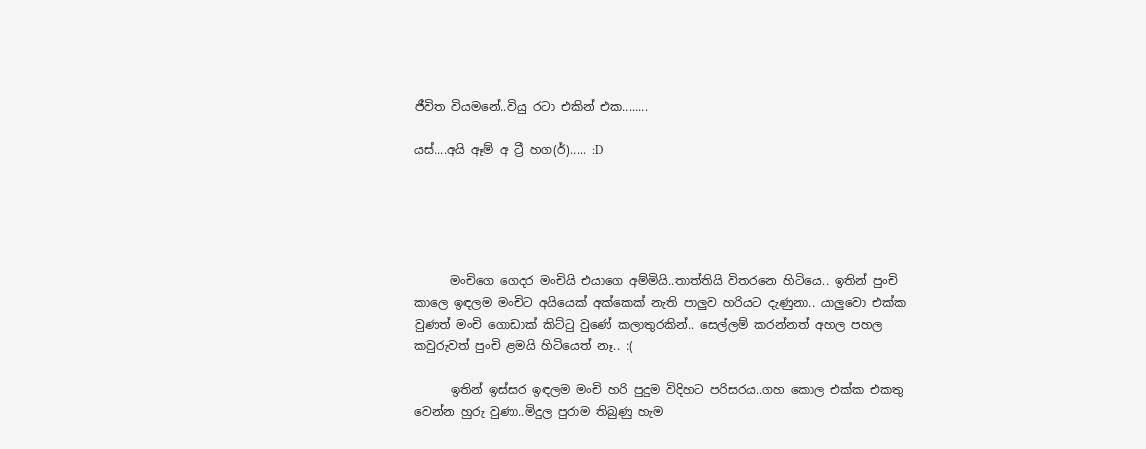ජීවිත වියමනේ..වියු රටා එකින් එක........

යස්....අයි ඈම් අ ට්‍රී හග(ර්)..... :D





      මංචිගෙ ගෙදර මංචියි එයාගෙ අම්මියි..තාත්තියි විතරනෙ හිටියෙ.. ඉතින් පුංචි කාලෙ ඉඳලම මංචිට අයියෙක් අක්කෙක් නැති පාලුව හරියට දැණුනා.. යාලුවො එක්ක වුණත් මංචි ගොඩාක් කිට්ටු වුණේ කලාතුරකින්.. සෙල්ලම් කරන්නත් අහල පහල කවුරුවත් පුංචි ළමයි හිටියෙත් නෑ.. :(

      ඉතින් ඉස්සර ඉඳලම මංචි හරි පුදුම විදිහට පරිසරය..ගහ කොල එක්ක එකතු වෙන්න හුරු වුණා..මිදුල පුරාම තිබුණු හැම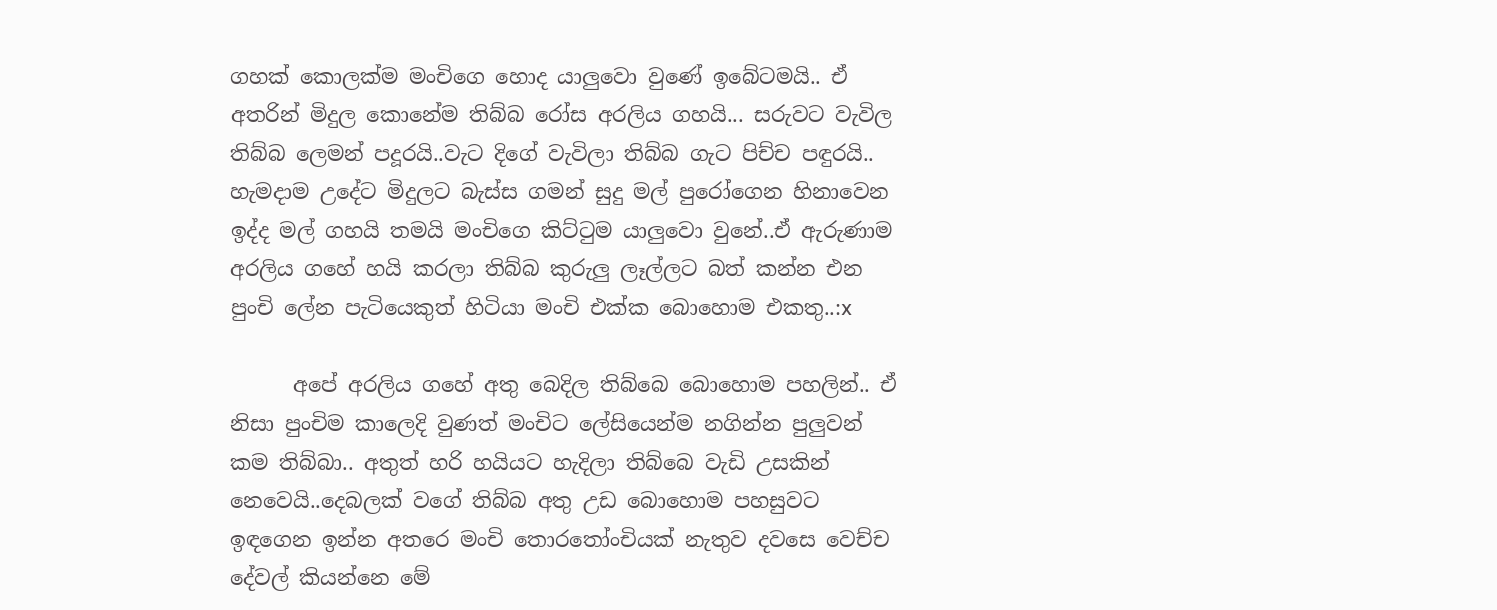ගහක් කොලක්ම මංචිගෙ හොද යාලුවො වුණේ ඉබේටමයි.. ඒ අතරින් මිදුල කොනේම තිබ්බ රෝස අරලිය ගහයි... සරුවට වැවිල තිබ්බ ලෙමන් පදූරයි..වැට දිගේ වැවිලා තිබ්බ ගැට පිච්ච පඳුරයි.. හැමදාම උදේට මිදුලට බැස්ස ගමන් සුදු මල් පුරෝගෙන හිනාවෙන ඉද්ද මල් ගහයි තමයි මංචිගෙ කිට්ටුම යාලුවො වුනේ..ඒ ඇරුණාම අරලිය ගහේ හයි කරලා තිබ්බ කුරුලු ලෑල්ලට බත් කන්න එන පුංචි ලේන පැටියෙකුත් හිටියා මංචි එක්ක බොහොම එකතු..:x

      අපේ අරලිය ගහේ අතු බෙදිල තිබ්බෙ බොහොම පහලින්.. ඒ නිසා පුංචිම කාලෙදි වුණත් මංචිට ලේසියෙන්ම නගින්න පුලුවන් කම තිබ්බා.. අතුත් හරි හයියට හැදිලා තිබ්බෙ වැඩි උසකින් නෙවෙයි..දෙබලක් වගේ තිබ්බ අතු උඩ බොහොම පහසුවට ඉඳගෙන ඉන්න අතරෙ මංචි තොරතෝංචියක් නැතුව දවසෙ වෙච්ච දේවල් කියන්නෙ මේ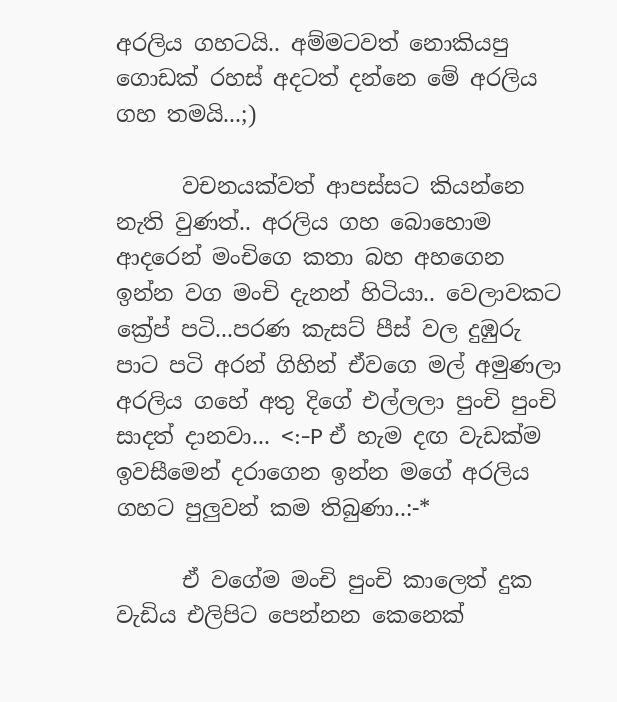අරලිය ගහටයි.. අම්මටවත් නොකියපු ගොඩක් රහස් අදටත් දන්නෙ මේ අරලිය ගහ තමයි...;)

      වචනයක්වත් ආපස්සට කියන්නෙ නැති වුණත්.. අරලිය ගහ බොහොම ආදරෙන් මංචිගෙ කතා බහ අහගෙන ඉන්න වග මංචි දැනන් හිටියා.. වෙලාවකට ක්‍රේප් පටි...පරණ කැසට් පීස් වල දුඹුරු පාට පටි අරන් ගිහින් ඒවගෙ මල් අමුණලා අරලිය ගහේ අතු දිගේ එල්ලලා පුංචි පුංචි සාදත් දානවා... <:-P ඒ හැම දඟ වැඩක්ම ඉවසීමෙන් දරාගෙන ඉන්න මගේ අරලිය ගහට පුලුවන් කම තිබුණා..:-*

      ඒ වගේම මංචි පුංචි කාලෙත් දුක වැඩිය එලිපිට පෙන්නන කෙනෙක්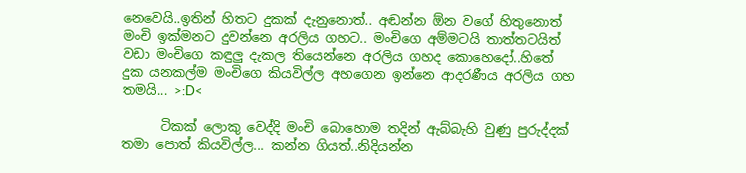නෙවෙයි..ඉතින් හිතට දුකක් දැනුනොත්.. අඬන්න ඕන වගේ හිතුනොත් මංචි ඉක්මනට දුවන්නෙ අරලිය ගහට.. මංචිගෙ අම්මටයි තාත්තටයිත් වඩා මංචිගෙ කඳුලු දැකල තියෙන්නෙ අරලිය ගහද කොහෙදෝ..හිතේ දුක යනකල්ම මංචිගෙ කියවිල්ල අහගෙන ඉන්නෙ ආදරණීය අරලිය ගහ තමයි... >:D<

      ටිකක් ලොකු වෙද්දි මංචි බොහොම තදින් ඇබ්බැහි වුණු පුරුද්දක් තමා පොත් කියවිල්ල... කන්න ගියත්..නිදියන්න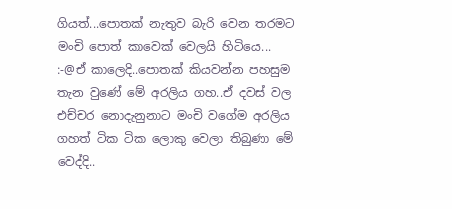ගියත්...පොතක් නැතුව බැරි වෙන තරමට මංචි පොත් කාවෙක් වෙලයි හිටියෙ... :-@ඒ කාලෙදි..පොතක් කියවන්න පහසුම තැන වුණේ මේ අරලිය ගහ..ඒ දවස් වල එච්චර නොදැනුනාට මංචි වගේම අරලිය ගහත් ටික ටික ලොකු වෙලා තිබුණා මේ වෙද්දි..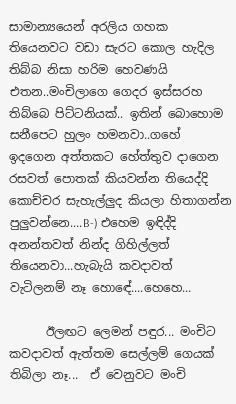සාමාන්‍යයෙන් අරලිය ගහක තියෙනවට වඩා සැරට කොල හැදිල තිබ්බ නිසා හරිම හෙවණයි එතන..මංචිලාගෙ ගෙදර ඉස්සරහ තිබ්බෙ පිට්ටනියක්.. ඉතින් බොහොම සනීපෙට හුලං හමනවා..ගහේ ඉදගෙන අත්තකට හේත්තුව දාගෙන රසවත් පොතක් කියවන්න තියෙද්දි කොච්චර සැහැල්ලුද කියලා හිතාගන්න පුලුවන්නෙ....B-) එහෙම ඉඳිද්දි අනන්තවත් නින්ද ගිහිල්ලත් තියෙනවා...හැබැයි කවදාවත් වැටිලනම් නෑ හොඳේ....හෙහෙ...

      ඊලඟට ලෙමන් පඳුර... මංචිට කවදාවත් ඇත්තම සෙල්ලම් ගෙයක් තිබිලා නෑ...  ඒ වෙනුවට මංචි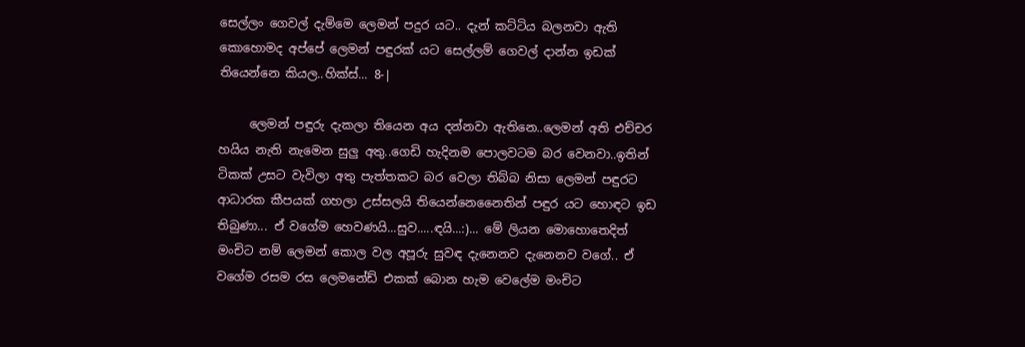සෙල්ලං ගෙවල් දැම්මෙ ලෙමන් පදුර යට.. දැන් කට්ටිය බලනවා ඇති කොහොමද අප්පේ ලෙමන් පඳුරක් යට සෙල්ලම් ගෙවල් දාන්න ඉඩක් තියෙන්නෙ කියල..හික්ස්... 8-|

     ලෙමන් පඳුරු දැකලා තියෙන අය දන්නවා ඇතිනෙ..ලෙමන් අති එච්චර හයිය නැති නැමෙන සුලු අතු..ගෙඩි හැදිනම පොලවටම බර වෙනවා..ඉතින් ටිකක් උසට වැවිලා අතු පැත්තකට බර වෙලා තිබ්බ නිසා ලෙමන් පඳුරට ආධාරක කීපයක් ගහලා උස්සලයි තියෙන්නෙනෛතින් පඳුර යට හොඳට ඉඩ තිබුණා... ඒ වගේම හෙවණයි...සුව.....ඳයි...:)... මේ ලියන මොහොතෙදිත් මංචිට නම් ලෙමන් කොල වල අපූරු සුවඳ දැනෙනව දැනෙනව වගේ.. ඒ වගේම රසම රස ලෙමනේඩ් එකක් බොන හැම වෙලේම මංචිට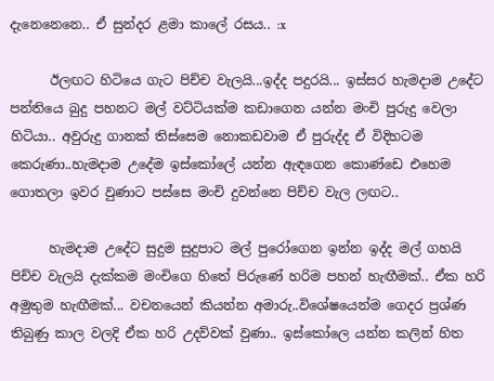දැනෙනෙනෙ.. ඒ සුන්දර ළමා කාලේ රසය.. :x

      ඊලඟට හිටියෙ ගැට පිච්ච වැලයි...ඉද්ද පදුරයි... ඉස්සර හැමදාම උදේට පන්තියෙ බුදු පහනට මල් වට්ටියක්ම කඩාගෙන යන්න මංචි පුරුදු වෙලා හිටියා.. අවුරුදු ගානක් තිස්සෙම නොකඩවාම ඒ පුරුද්ද ඒ විදිහටම කෙරුණා..හැමදාම උදේම ඉස්කෝලේ යන්න ඇඳගෙන කොණ්ඩෙ එහෙම ගොතලා ඉවර වුණාට පස්සෙ මංචි දුවන්නෙ පිච්ච වැල ලඟට..

      හැමදාම උදේට සුදුම සුදුපාට මල් පුරෝගෙන ඉන්න ඉද්ද මල් ගහයි පිච්ච වැලයි දැක්කම මංචිගෙ හිතේ පිරුණේ හරිම පහන් හැඟීමක්.. ඒක හරි අමුතුම හැඟීමක්... වචනයෙන් කියන්න අමාරු..විශේෂයෙන්ම ගෙදර ප්‍රශ්ණ තිබුණු කාල වලදි ඒක හරි උදව්වක් වුණා.. ඉස්කෝලෙ යන්න කලින් හිත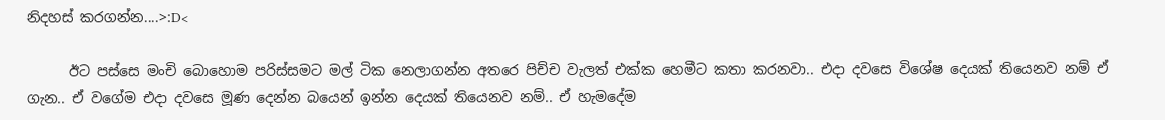නිදහස් කරගන්න....>:D<

      ඊට පස්සෙ මංචි බොහොම පරිස්සමට මල් ටික නෙලාගන්න අතරෙ පිච්ච වැලත් එක්ක හෙමීට කතා කරනවා.. එදා දවසෙ විශේෂ දෙයක් තියෙනව නම් ඒ ගැන.. ඒ වගේම එදා දවසෙ මූණ දෙන්න බයෙන් ඉන්න දෙයක් තියෙනව නම්.. ඒ හැමදේම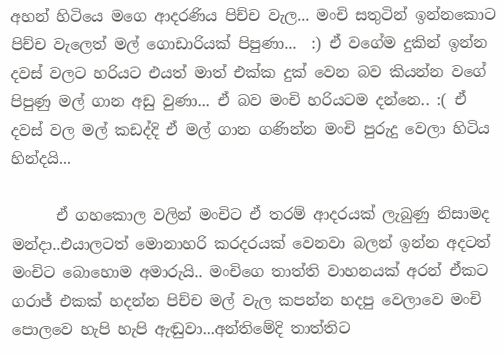අහන් හිටියෙ මගෙ ආදරණිය පිච්ච වැල... මංචි සතුටින් ඉන්නකොට පිච්ච වැලෙත් මල් ගොඩාරියක් පිපුණා...  :) ඒ වගේම දුකින් ඉන්න දවස් වලට හරියට එයත් මාත් එක්ක දුක් වෙන බව කියන්න වගේ පිපුණු මල් ගාන අඩු වුණා... ඒ බව මංචි හරියටම දන්නෙ.. :( ඒ දවස් වල මල් කඩද්දි ඒ මල් ගාන ගණින්න මංචි පුරුදු වෙලා හිටිය හින්දයි...

      ඒ ගහකොල වලින් මංචිට ඒ තරම් ආදරයක් ලැබුණු නිසාමද මන්දා..එයාලටත් මොනාහරි කරදරයක් වෙනවා බලන් ඉන්න අදටත් මංචිට බොහොම අමාරුයි.. මංචිගෙ තාත්ති වාහනයක් අරන් ඒකට ගරාජ් එකක් හදන්න පිච්ච මල් වැල කපන්න හදපු වෙලාවෙ මංචි පොලවෙ හැපි හැපි ඇඬුවා...අන්තිමේදි තාත්තිට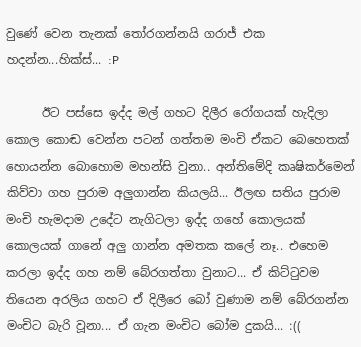වුණේ වෙන තැනක් තෝරගන්නයි ගරාජ් එක හදන්න...හික්ස්... :P

      ඊට පස්සෙ ඉද්ද මල් ගහට දිලීර රෝගයක් හැදිලා කොල කොඬ වෙන්න පටන් ගත්තම මංචි ඒකට බෙහෙතක් හොයන්න බොහොම මහන්සි වුනා.. අන්තිමේදි කෘෂිකර්මෙන් කිව්වා ගහ පුරාම අලුගාන්න කියලයි... ඊලඟ සතිය පුරාම මංචි හැමදාම උදේට නැගිටලා ඉද්ද ගහේ කොලයක් කොලයක් ගානේ අලු ගාන්න අමතක කලේ නෑ.. එහෙම කරලා ඉද්ද ගහ නම් බේරගත්තා වුනාට... ඒ කිට්ටුවම තියෙන අරලිය ගහට ඒ දිලීරෙ බෝ වුණාම නම් බේරගන්න මංචිට බැරි වූනා... ඒ ගැන මංචිට බෝම දුකයි... :((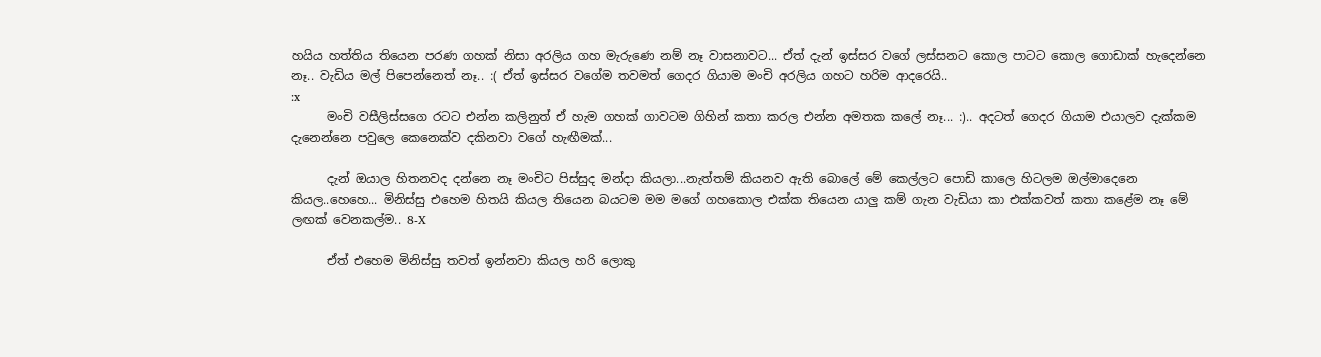හයිය හත්තිය තියෙන පරණ ගහක් නිසා අරලිය ගහ මැරුණෙ නම් නෑ වාසනාවට... ඒත් දැන් ඉස්සර වගේ ලස්සනට කොල පාටට කොල ගොඩාක් හැදෙන්නෙ නෑ.. වැඩිය මල් පිපෙන්නෙත් නෑ.. :( ඒත් ඉස්සර වගේම තවමත් ගෙදර ගියාම මංචි අරලිය ගහට හරිම ආදරෙයි..
:x
      මංචි වසීලිස්සගෙ රටට එන්න කලිනුත් ඒ හැම ගහක් ගාවටම ගිහින් කතා කරල එන්න අමතක කලේ නෑ... :).. අදටත් ගෙදර ගියාම එයාලව දැක්කම දැනෙන්නෙ පවුලෙ කෙනෙක්ව දකිනවා වගේ හැඟීමක්...

      දැන් ඔයාල හිතනවද දන්නෙ නෑ මංචිට පිස්සුද මන්දා කියලා...නැත්තම් කියනව ඇති බොලේ මේ කෙල්ලට පොඩි කාලෙ හිටලම ඔල්මාදෙනෙ කියල..හෙහෙ... මිනිස්සු එහෙම හිතයි කියල තියෙන බයටම මම මගේ ගහකොල එක්ක තියෙන යාලු කම් ගැන වැඩියා කා එක්කවත් කතා කළේම නෑ මේ ලඟක් වෙනකල්ම.. 8-X

      ඒත් එහෙම මිනිස්සු තවත් ඉන්නවා කියල හරි ලොකු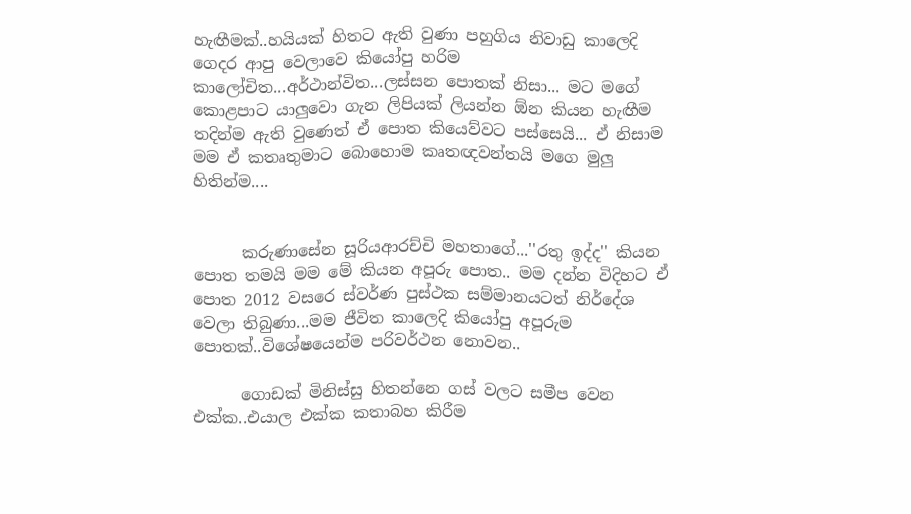හැඟීමක්..හයියක් හිතට ඇති වුණා පහුගිය නිවාඩු කාලෙදි ගෙදර ආපු වෙලාවෙ කියෝපු හරිම කාලෝචිත...අර්ථාන්විත...ලස්සන පොතක් නිසා... මට මගේ කොළපාට යාලුවො ගැන ලිපියක් ලියන්න ඕන කියන හැඟීම තදින්ම ඇති වුණෙත් ඒ පොත කියෙව්වට පස්සෙයි... ඒ නිසාම මම ඒ කතෘතුමාට බොහොම කෘතඥවන්තයි මගෙ මුලු හිතින්ම....


      කරුණාසේන සූරියආරච්චි මහතාගේ...''රතු ඉද්ද'' කියන පොත තමයි මම මේ කියන අපූරු පොත.. මම දන්න විදිහට ඒ පොත 2012 වසරෙ ස්වර්ණ පුස්ථක සම්මානයටත් නිර්දේශ වෙලා තිබුණා...මම ජීවිත කාලෙදි කියෝපු අපූරුම පොතක්..විශේෂයෙන්ම පරිවර්ථන නොවන..

      ගොඩක් මිනිස්සු හිතන්නෙ ගස් වලට සමීප වෙන එක්ක..එයාල එක්ක කතාබහ කිරීම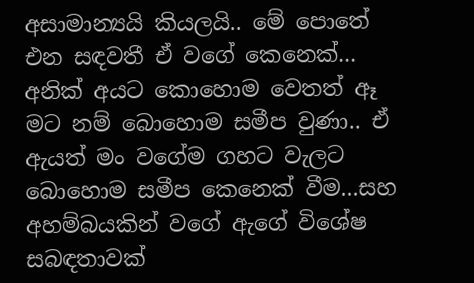අසාමාන්‍යයි කියලයි.. මේ පොතේ එන සඳවතී ඒ වගේ කෙනෙක්... අනික් අයට කොහොම වෙතත් ඈ මට නම් බොහොම සමීප වුණා.. ඒ ඇයත් මං වගේම ගහට වැලට බොහොම සමීප කෙනෙක් වීම...සහ අහම්බයකින් වගේ ඇගේ විශේෂ සබඳතාවක්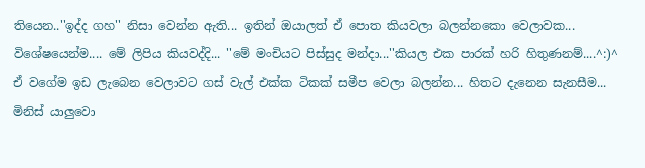තියෙන..''ඉද්ද ගහ'' නිසා වෙන්න ඇති... ඉතින් ඔයාලත් ඒ පොත කියවලා බලන්නකො වෙලාවක... විශේෂයෙන්ම.... මේ ලිපිය කියවද්දි... ''මේ මංචියට පිස්සුද මන්දා...''කියල එක පාරක් හරි හිතුණනම්....^:)^  ඒ වගේම ඉඩ ලැබෙන වෙලාවට ගස් වැල් එක්ක ටිකක් සමීප වෙලා බලන්න... හිතට දැනෙන සැනසීම... මිනිස් යාලුවො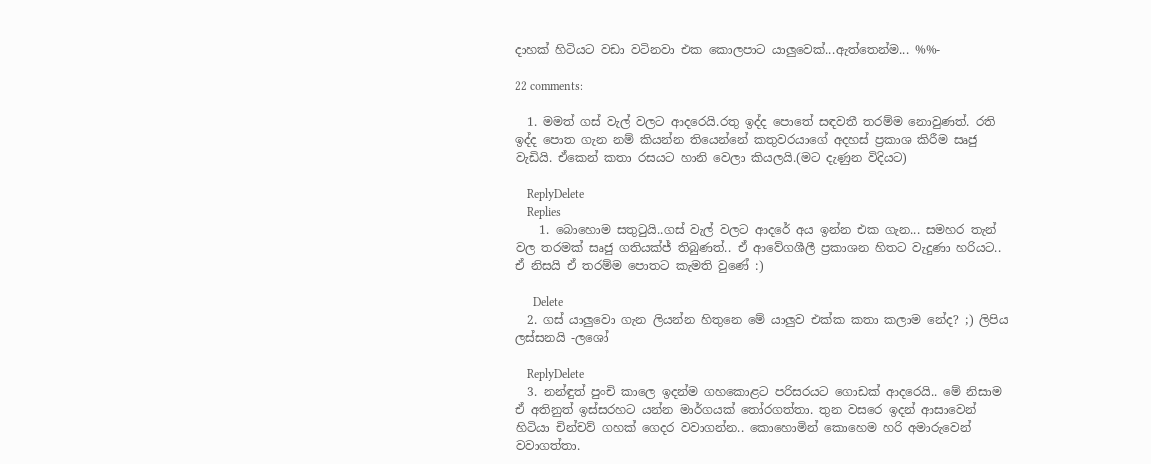දාහක් හිටියට වඩා වටිනවා එක කොලපාට යාලුවෙක්...ඇත්තෙන්ම... %%-

22 comments:

  1. මමත් ගස් වැල් වලට ආදරෙයි.රතු ඉද්ද පොතේ සඳවතී තරම්ම නොවුණත්. රති ඉද්ද පොත ගැන නම් කියන්න තියෙන්නේ කතුවරයාගේ අදහස් ප්‍රකාශ කිරීම සෘජු වැඩියි. ඒකෙන් කතා රසයට හානි වෙලා කියලයි.(මට දැණුන විදියට)

    ReplyDelete
    Replies
    1. බොහොම සතුටුයි..ගස් වැල් වලට ආදරේ අය ඉන්න එක ගැන... සමහර තැන් වල තරමක් සෘජු ගතියක්ජ් තිබුණත්.. ඒ ආවේගශීලී ප්‍රකාශන හිතට වැදුණා හරියට.. ඒ නිසයි ඒ තරම්ම පොතට කැමති වුණේ :)

      Delete
  2. ගස් යාලුවො ගැන ලියන්න හිතුනෙ මේ යාලුව එක්ක කතා කලාම නේද? ;) ලිපිය ලස්සනයි -ලශෝ

    ReplyDelete
  3. නන්ඳුත් පුංචි කාලෙ ඉදන්ම ගහකොළට පරිසරයට ගොඩක් ආදරෙයි.. මේ නිසාම ඒ අතිනුත් ඉස්සරහට යන්න මාර්ගයක් තෝරගත්තා. තුන වසරෙ ඉදන් ආසාවෙන් හිටියා චින්චව් ගහක් ගෙදර වවාගන්න.. කොහොමින් කොහෙම හරි අමාරුවෙන් වවාගත්තා.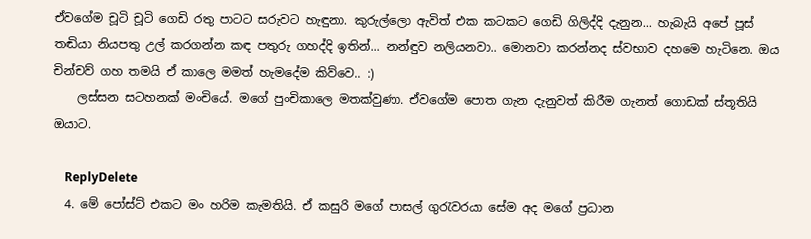ඒවගේම චූටි චූටි ගෙඩි රතු පාටට සරුවට හැඳුනා. කුරුල්ලො ඇවිත් එක කටකට ගෙඩි ගිලිද්දි දැනුන... හැබැයි අපේ පූස් තඬියා නියපතු උල් කරගන්න කඳ පතුරු ගහද්දි ඉතින්... නන්ඳුව නලියනවා.. මොනවා කරන්නද ස්වභාව දහමෙ හැටිනෙ. ඔය චින්චව් ගහ තමයි ඒ කාලෙ මමත් හැමදේම කිව්වෙ.. :)
    ලස්සන සටහනක් මංචියේ. මගේ පුංචිකාලෙ මතක්වුණා. ඒවගේම පොත ගැන දැනුවත් කිරීම ගැනත් ගොඩක් ස්තූතියි ඔයාට.

    ReplyDelete
  4. මේ පෝස්ට් එකට මං හරිම කැමතියි. ඒ කසුරි මගේ පාසල් ගුරැවරයා සේම අද මගේ ප්‍රධාන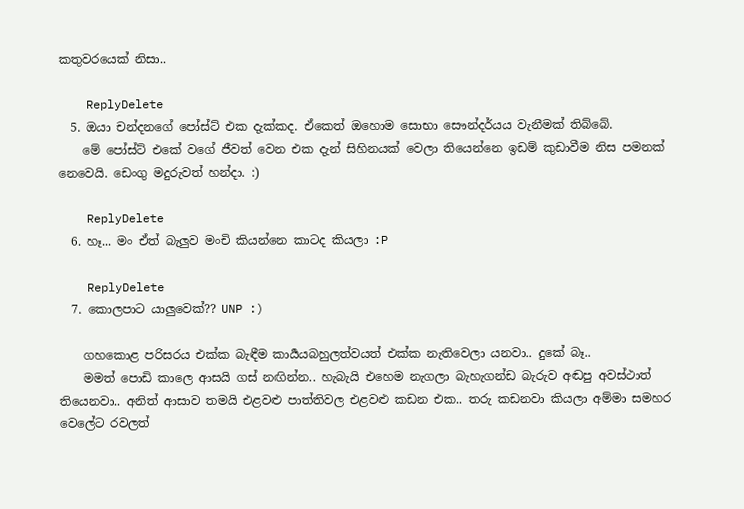කතුවරයෙක් නිසා..

    ReplyDelete
  5. ඔයා චන්දනගේ පෝස්ට් එක දැක්කද. ඒකෙත් ඔහොම සොභා සෞන්දර්යය වැනීමක් තිබ්බේ.
    මේ පෝස්ට් එකේ වගේ ජීවත් වෙන එක දැන් සිහිනයක් වෙලා තියෙන්නෙ ඉඩම් කුඩාවීම නිස පමනක් නෙවෙයි. ඩෙංගු මදුරුවත් හන්දා. :)

    ReplyDelete
  6. හෑ... මං ඒත් බැලුව මංචි කියන්නෙ කාටද කියලා :P

    ReplyDelete
  7. කොලපාට යාලුවෙක්?? UNP :)

    ගහකොළ පරිසරය එක්ක බැඳීම කාර්‍යයබහුලත්වයත් එක්ක නැතිවෙලා යනවා.. දුකේ බෑ..
    මමත් පොඩි කාලෙ ආසයි ගස් නඟින්න.. හැබැයි එහෙම නැගලා බැහැගන්ඩ බැරුව අඬපු අවස්ථාත් තියෙනවා.. අනිත් ආසාව තමයි එළවළු පාත්තිවල එළවළු කඩන එක.. තරු කඩනවා කියලා අම්මා සමහර වෙලේට රවලත්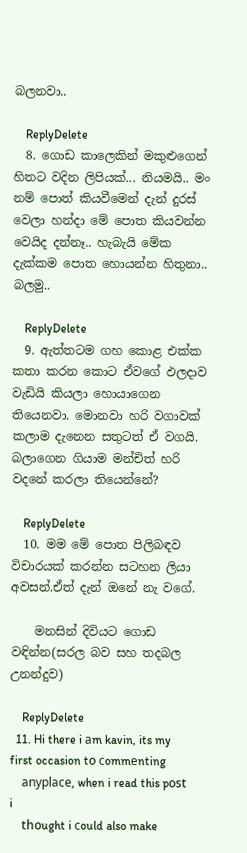බලනවා..

    ReplyDelete
  8. ගොඩ කාලෙකින් මකුළුගෙන් හිතට වදින ලිපියක්... නියමයි.. මං නම් පොත් කියවීමෙන් දැන් දුරස් වෙලා හන්දා මේ පොත කියවන්න වෙයිද දන්නෑ.. හැබැයි මේක දැක්කම පොත හොයන්න හිතුනා.. බලමු..

    ReplyDelete
  9. ඇත්තටම ගහ කොළ එක්ක කතා කරන කොට ඒවගේ ඵලදාව වැඩියි කියලා හොයාගෙන තියෙනවා. මොනවා හරි වගාවක් කලාම දැනෙන සතුටත් ඒ වගයි. බලාගෙන ගියාම මන්චිත් හරි වදනේ කරලා තියෙන්නේ?

    ReplyDelete
  10. මම මේ පොත පිලිබඳව විචාරයක් කරන්න සටහන ලියා අවසන්.ඒත් දැන් ඔනේ නැ වගේ.

    මනසින් දිවියට ගොඩ වඳින්න(සරල බව සහ තදබල උනන්දුව)

    ReplyDelete
  11. Hi there i аm kavin, its my first occasion tο сommеnting
    аnуplаce, when i read this pοst i
    thοught i сould also make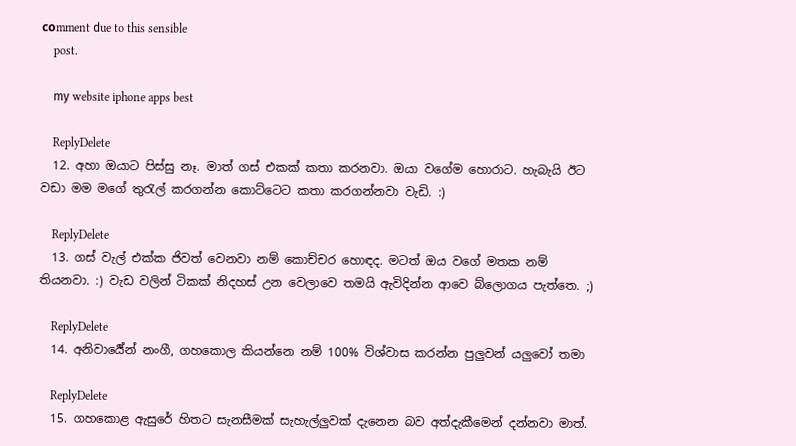cοmment ԁue to this sensible
    post.

    mу website iphone apps best

    ReplyDelete
  12. අහා ඔයාට පිස්සු නෑ. මාත් ගස් එකක් කතා කරනවා. ඔයා වගේම හොරාට. හැබැයි ඊට වඩා මම මගේ තුරැල් කරගන්න කොට්ටෙට කතා කරගන්නවා වැඩි. :)

    ReplyDelete
  13. ගස් වැල් එක්ක ජිවත් වෙනවා නම් කොච්චර හොඳද. මටත් ඔය වගේ මතක නම් තියනවා. :) වැඩ වලින් ටිකක් නිදහස් උන වෙලාවෙ තමයි ඇවිදින්න ආවෙ බ්ලොගය පැත්තෙ. ;)

    ReplyDelete
  14. අනිවාර්‍යේන් නංගී, ගහකොල කියන්නෙ නම් 100% විශ්වාස කරන්න පුලුවන් යලුවෝ තමා

    ReplyDelete
  15. ගහකොළ ඇසුරේ හිතට සැනසීමක් සැහැල්ලුවක් දැනෙන බව අත්දැකීමෙන් දන්නවා මාත්.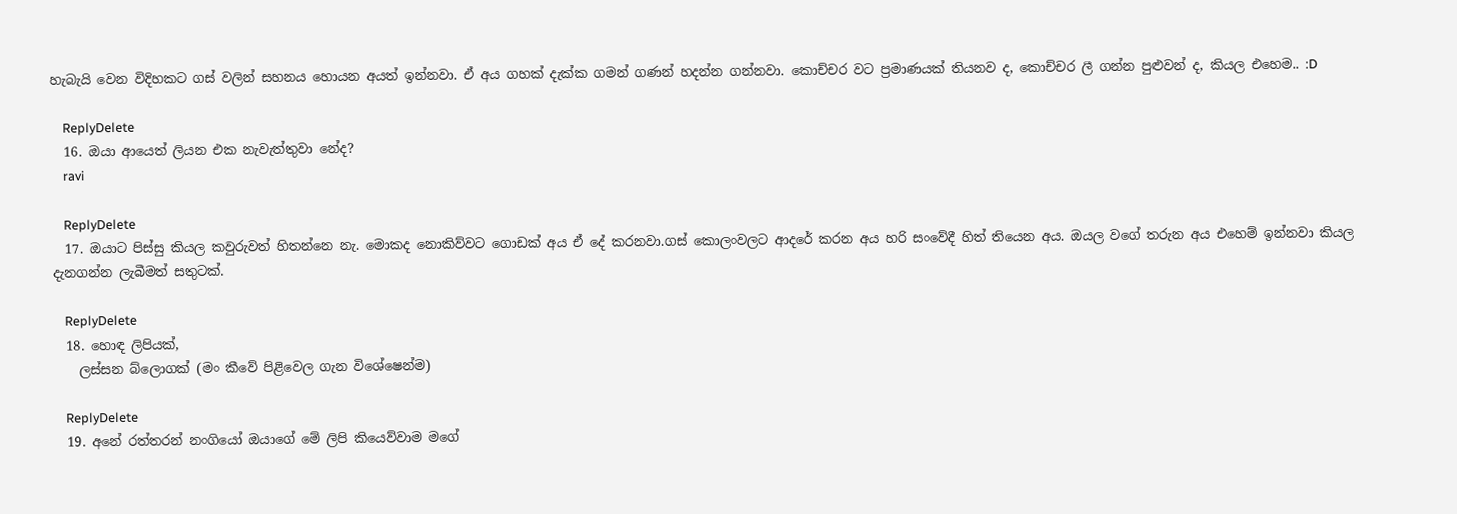හැබැයි වෙන විදිහකට ගස් වලින් සහනය හොයන අයත් ඉන්නවා. ඒ අය ගහක් දැක්ක ගමන් ගණන් හදන්න ගන්නවා. කොච්චර වට ප්‍රමාණයක් තියනව ද, කොච්චර ලී ගන්න පුළුවන් ද, කියල එහෙම.. :D

    ReplyDelete
  16. ඔයා ආයෙත් ලියන එක නැවැත්තුවා නේද?
    ravi

    ReplyDelete
  17. ඔයාට පිස්සු කියල කවුරුවත් හිතන්නෙ නැ. මොකද නොකිව්වට ගොඩක් අය ඒ දේ කරනවා.ගස් කොලංවලට ආදරේ කරන අය හරි සංවේදී හිත් තියෙන අය. ඔයල වගේ තරුන අය එහෙම් ඉන්නවා කියල දැනගන්න ලැබීමත් සතුටක්.

    ReplyDelete
  18. හොඳ ලිපියක්,
    ලස්සන බ්ලොගක් (මං කීවේ පිළිවෙල ගැන විශේෂෙන්ම)

    ReplyDelete
  19. අනේ රත්තරන් නංගියෝ ඔයාගේ මේ ලිපි කියෙව්වාම මගේ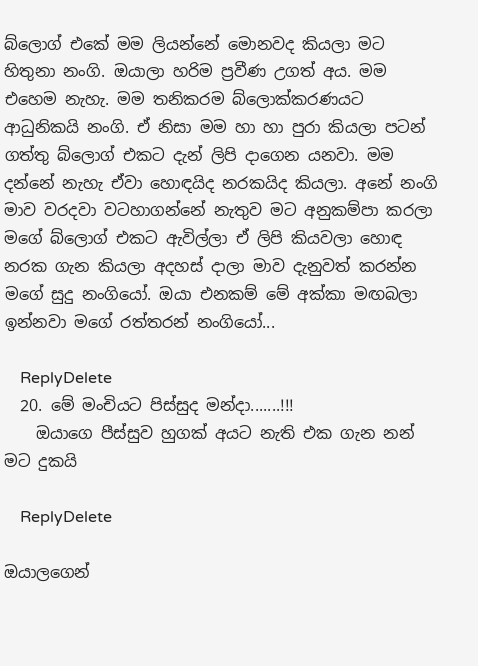බ්ලොග් එකේ මම ලියන්නේ මොනවද කියලා මට හිතුනා නංගි. ඔයාලා හරිම ප්‍රවීණ උගත් අය. මම එහෙම නැහැ. මම තනිකරම බ්ලොක්කරණයට ආධුනිකයි නංගි. ඒ නිසා මම හා හා පුරා කියලා පටන් ගත්තු බ්ලොග් එකට දැන් ලිපි දාගෙන යනවා. මම දන්නේ නැහැ ඒවා හොඳයිද නරකයිද කියලා. අනේ නංගි මාව වරදවා වටහාගන්නේ නැතුව මට අනුකම්පා කරලා මගේ බ්ලොග් එකට ඇවිල්ලා ඒ ලිපි කියවලා හොඳ නරක ගැන කියලා අදහස් දාලා මාව දැනුවත් කරන්න මගේ සුදු නංගියෝ. ඔයා එනකම් මේ අක්කා මඟබලා ඉන්නවා මගේ රත්තරන් නංගියෝ...

    ReplyDelete
  20. මේ මංචියට පිස්සුද මන්දා.......!!!
    ඔයාගෙ පීස්සුව හුගක් අයට නැති එක ගැන නන් මට දුකයි

    ReplyDelete

ඔයාලගෙන්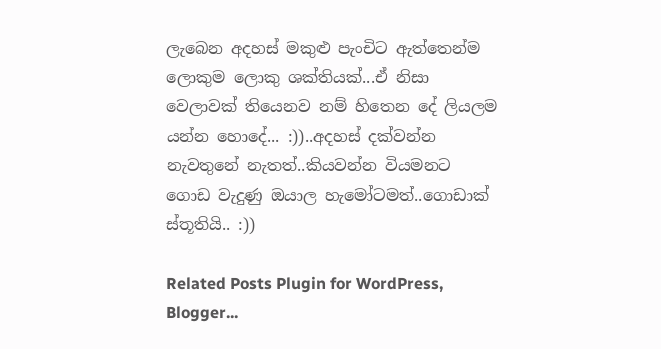ලැබෙන අදහස් මකුළු පැංචිට ඇත්තෙන්ම ලොකුම ලොකු ශක්තියක්...ඒ නිසා වෙලාවක් තියෙනව නම් හිතෙන දේ ලියලම යන්න හොදේ... :))..අදහස් දක්වන්න නැවතුනේ නැතත්..කියවන්න වියමනට ගොඩ වැදුණු ඔයාල හැමෝටමත්..ගොඩාක් ස්තූතියි.. :))

Related Posts Plugin for WordPress, Blogger...